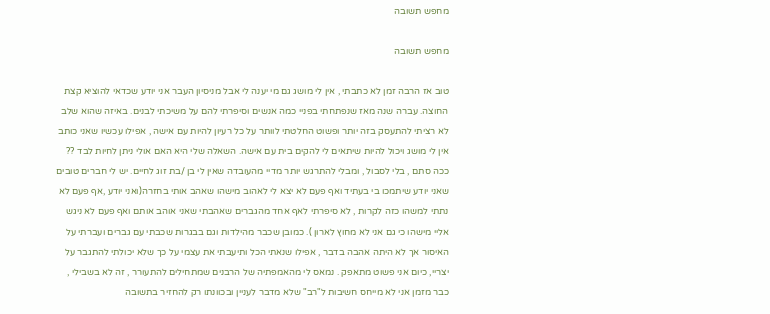מחפש תשובה

מחפש תשובה

טוב אז הרבה זמן לא כתבתי , אין לי מושג גם מי יענה לי אבל מניסיון העבר אני יודע שכדאי להוציא קצת החוצה. עברה שנה מאז שנפתחתי בפניי כמה אנשים וסיפרתי להם על משיכתי לבנים. באיזה שהוא שלב לא רציתי להתעסק בזה יותר ופשוט החלטתי לוותר על כל רעיון להיות עם אישה , אפילו עכשיו שאני כותב אין לי מושג ויכול להיות שיתאים לי להקים בית עם אישה. השאלה שלי היא האם אולי ניתן לחיות לבד ?? ככה סתם , בלי לסבול , ומבלי להתרגש יותר מדיי מהעובדה שאין לי בן /בת זוג לחיים. יש לי חברים טובים שאני יודע שיתמכו בי בעתיד ואף פעם לא יצא לי לאהוב מישהו שאהב אותי בחזרה(ואני יודע ,אף פעם לא נתתי למשהו כזה לקרות , לא סיפרתי לאף אחד מהגברים שאהבתי שאני אוהב אותם ואף פעם לא ניגש אליי מישהו כי גם אני לא מחוץ לארון ). כמובן שכבר מהילדות וגם בבגרות שכבתי עם גברים ועברתי על האיסור אך לא היתה אהבה בדבר , אפילו שנאתי הכל ותיעבתי את עצמי על כך שלא יכולתי להתגבר על יצריי, כיום אני פשוט מתאפק . נמאס לי מהאמפתיה של הרבנים שמתחילים להתעורר , זה לא בשבילי , כבר מזמן אני לא מייחס חשיבות ל"רב" שלא מדבר לעניין ובכוונתו רק להחזיר בתשובה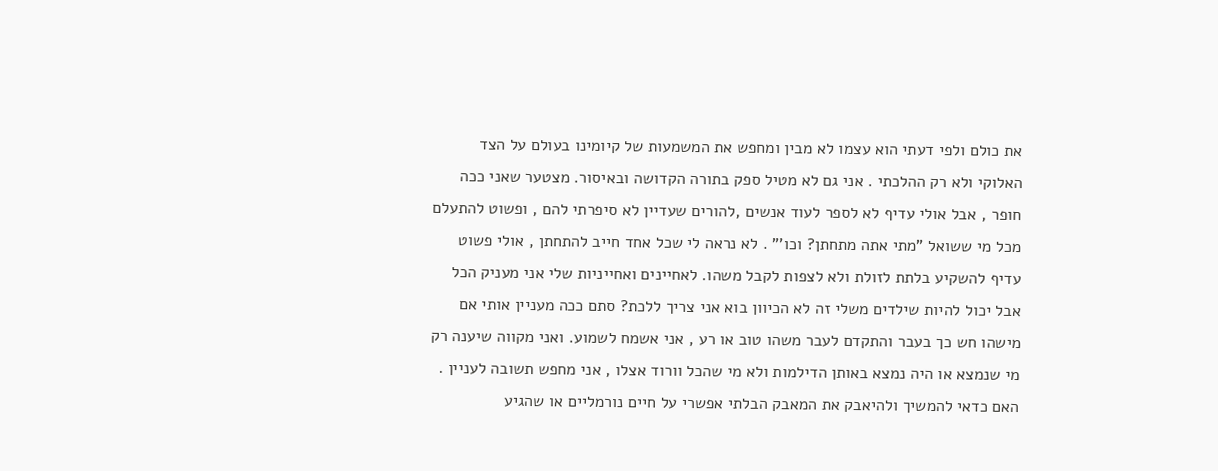את כולם ולפי דעתי הוא עצמו לא מבין ומחפש את המשמעות של קיומינו בעולם על הצד האלוקי ולא רק ההלכתי . אני גם לא מטיל ספק בתורה הקדושה ובאיסור. מצטער שאני ככה חופר , אבל אולי עדיף לא לספר לעוד אנשים ,להורים שעדיין לא סיפרתי להם , ופשוט להתעלם מכל מי ששואל "מתי אתה מתחתן? וכו'" . לא נראה לי שכל אחד חייב להתחתן , אולי פשוט עדיף להשקיע בלתת לזולת ולא לצפות לקבל משהו. לאחיינים ואחייניות שלי אני מעניק הכל אבל יכול להיות שילדים משלי זה לא הכיוון בוא אני צריך ללכת? סתם ככה מעניין אותי אם מישהו חש כך בעבר והתקדם לעבר משהו טוב או רע , אני אשמח לשמוע. ואני מקווה שיענה רק מי שנמצא או היה נמצא באותן הדילמות ולא מי שהכל וורוד אצלו , אני מחפש תשובה לעניין . האם כדאי להמשיך ולהיאבק את המאבק הבלתי אפשרי על חיים נורמליים או שהגיע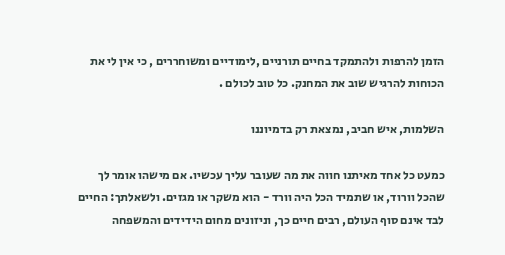הזמן להרפות ולהתמקד בחיים תורניים ,לימודיים ומשוחררים , כי אין לי את הכוחות להרגיש שוב את המחנק. כל טוב לכולם .

השלמות, איש חביב, נמצאת רק בדמיוננו

כמעט כל אחד מאיתנו חווה את מה שעובר עליך עכשיו. אם מישהו אומר לך שהכל וורוד, או שתמיד הכל היה וורד - הוא משקר או מגזים. ולשאלתך: החיים לבד אינם סוף העולם, רבים חיים כך, וניזונים מחום הידידים והמשפחה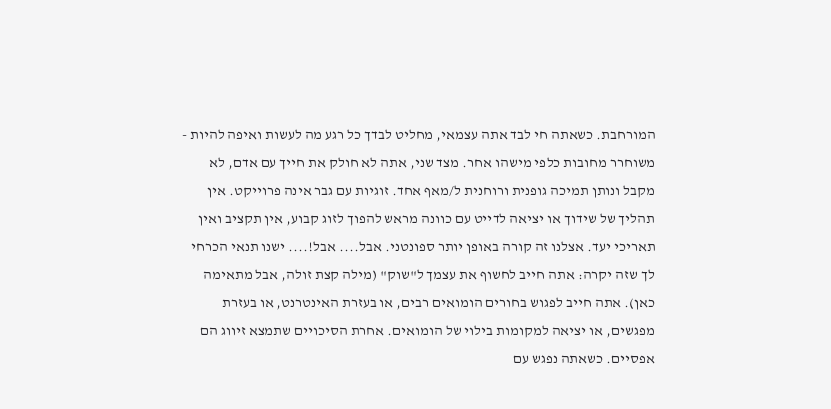המורחבת. כשאתה חי לבד אתה עצמאי, מחליט לבדך כל רגע מה לעשות ואיפה להיות - משוחרר מחובות כלפי מישהו אחר. מצד שני, אתה לא חולק את חייך עם אדם, לא מקבל ונותן תמיכה גופנית ורוחנית ל/מאף אחד. זוגיות עם גבר אינה פרוייקט. אין תהליך של שידוך או יציאה לדייט עם כוונה מראש להפוך לזוג קבוע, אין תקציב ואין תאריכי יעד. אצלנו זה קורה באופן יותר ספונטני. אבל.... אבל!.... ישנו תנאי הכרחי לך שזה יקרה: אתה חייב לחשוף את עצמך ל"שוק" (מילה קצת זולה, אבל מתאימה כאן). אתה חייב לפגוש בחורים הומואים רבים, או בעזרת האינטרנט, או בעזרת מפגשים, או יציאה למקומות בילוי של הומואים. אחרת הסיכויים שתמצא זיווג הם אפסיים. כשאתה נפגש עם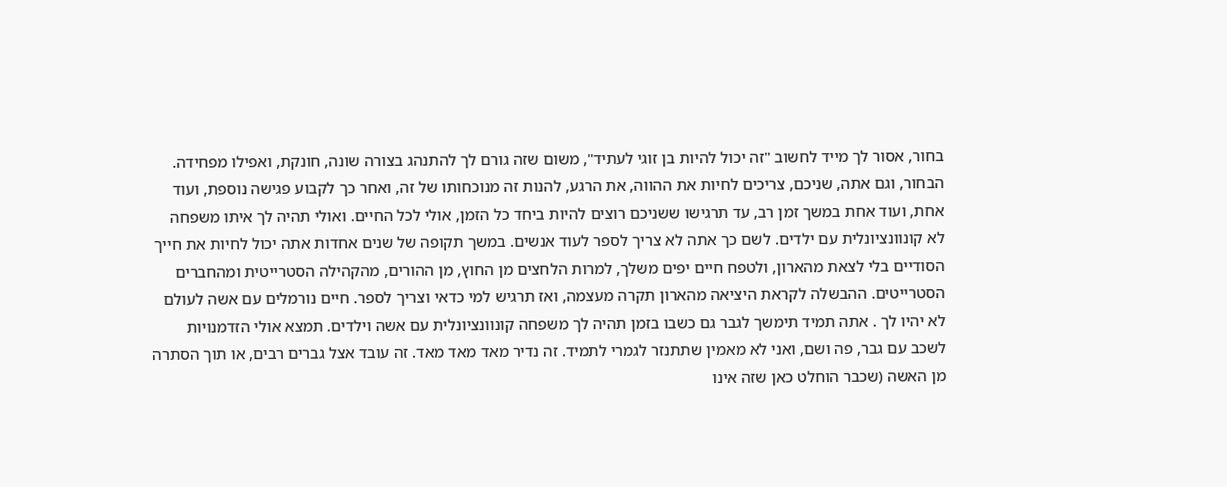בחור, אסור לך מייד לחשוב "זה יכול להיות בן זוגי לעתיד", משום שזה גורם לך להתנהג בצורה שונה, חונקת, ואפילו מפחידה. הבחור, וגם אתה, שניכם, צריכים לחיות את ההווה, את הרגע, להנות זה מנוכחותו של זה, ואחר כך לקבוע פגישה נוספת, ועוד אחת, ועוד אחת במשך זמן רב, עד תרגישו ששניכם רוצים להיות ביחד כל הזמן, אולי לכל החיים. ואולי תהיה לך איתו משפחה לא קונוונציונלית עם ילדים. לשם כך אתה לא צריך לספר לעוד אנשים. במשך תקופה של שנים אחדות אתה יכול לחיות את חייך הסודיים בלי לצאת מהארון, ולטפח חיים יפים משלך, למרות הלחצים מן החוץ, מן ההורים, מהקהילה הסטרייטית ומהחברים הסטרייטים. ההבשלה לקראת היציאה מהארון תקרה מעצמה, ואז תרגיש למי כדאי וצריך לספר. חיים נורמלים עם אשה לעולם לא יהיו לך . אתה תמיד תימשך לגבר גם כשבו בזמן תהיה לך משפחה קונוונציונלית עם אשה וילדים. תמצא אולי הזדמנויות לשכב עם גבר, פה ושם, ואני לא מאמין שתתנזר לגמרי לתמיד. זה נדיר מאד מאד מאד. זה עובד אצל גברים רבים, או תוך הסתרה מן האשה (שכבר הוחלט כאן שזה אינו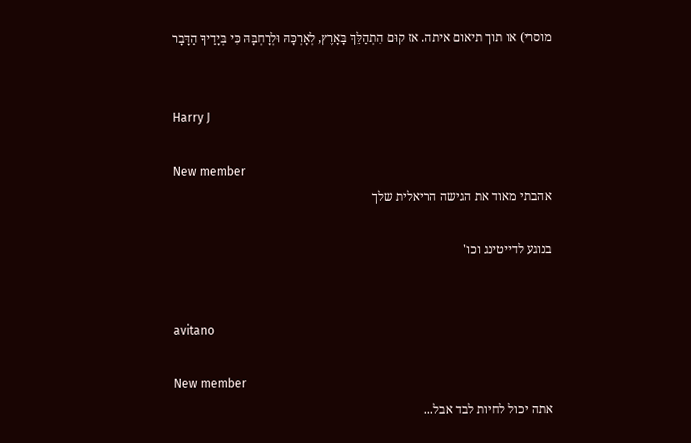מוסרי) או תוך תיאום איתה. אז קוּם הִתְהַלֵּךְ בָּאָרֶץ, לְאָרְכָּהּ וּלְרָחְבָּהּ כִּי בְּיָדַיךָ הַדָּבָר


Harry J

New member
אהבתי מאוד את הגישה הריאלית שלך

בנוגע לדייטינג וכו'


avitano

New member
אתה יכול לחיות לבד אבל...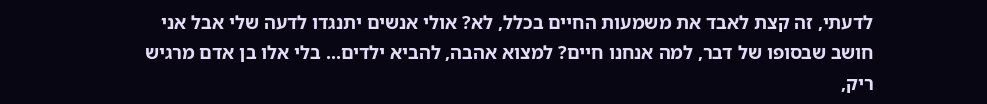לדעתי, זה קצת לאבד את משמעות החיים בכלל, לא? אולי אנשים יתנגדו לדעה שלי אבל אני חושב שבסופו של דבר, למה אנחנו חיים? למצוא אהבה, להביא ילדים... בלי אלו בן אדם מרגיש ריק,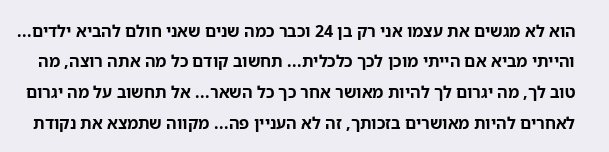הוא לא מגשים את עצמו אני רק בן 24 וכבר כמה שנים שאני חולם להביא ילדים... והייתי מביא אם הייתי מוכן לכך כלכלית... תחשוב קודם כל מה אתה רוצה, מה טוב לך, מה יגרום לך להיות מאושר אחר כך כל השאר... אל תחשוב על מה יגרום לאחרים להיות מאושרים בזכותך, זה לא העניין פה... מקווה שתמצא את נקודת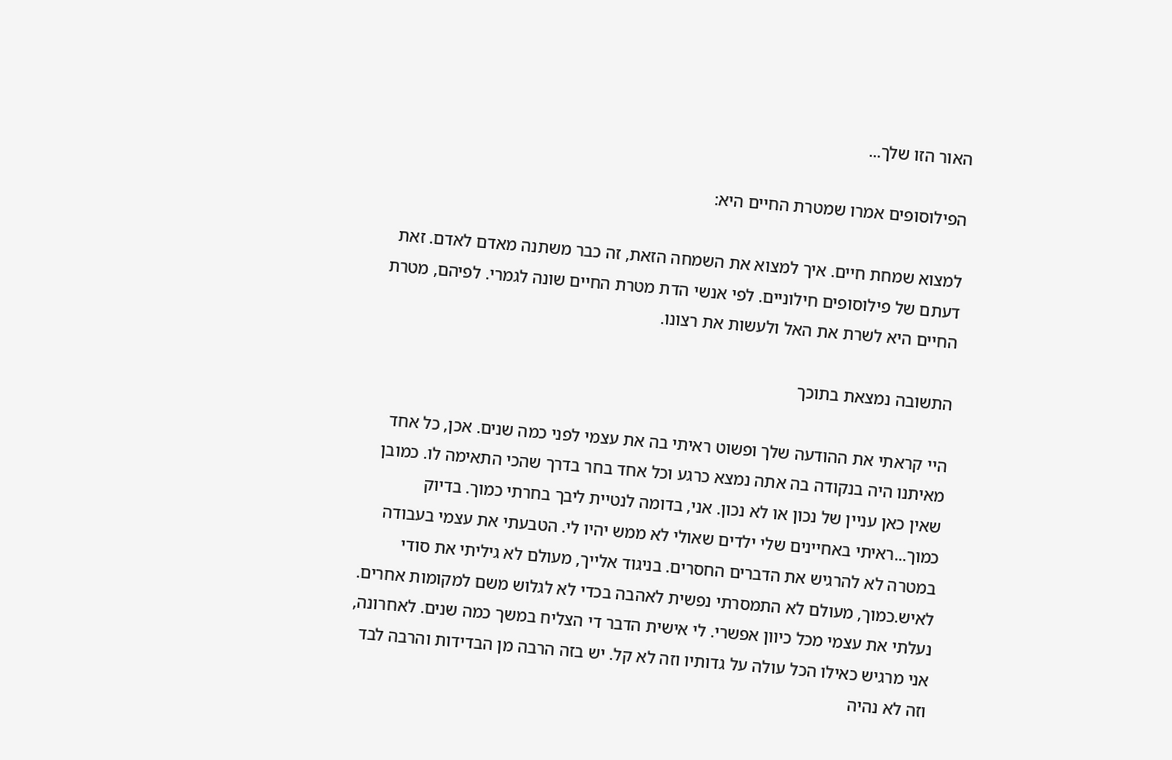האור הזו שלך...

הפילוסופים אמרו שמטרת החיים היא:

למצוא שמחת חיים. איך למצוא את השמחה הזאת, זה כבר משתנה מאדם לאדם. זאת דעתם של פילוסופים חילוניים. לפי אנשי הדת מטרת החיים שונה לגמרי. לפיהם, מטרת החיים היא לשרת את האל ולעשות את רצונו.

התשובה נמצאת בתוכך

היי קראתי את ההודעה שלך ופשוט ראיתי בה את עצמי לפני כמה שנים. אכן, כל אחד מאיתנו היה בנקודה בה אתה נמצא כרגע וכל אחד בחר בדרך שהכי התאימה לו. כמובן שאין כאן עניין של נכון או לא נכון. אני, בדומה לנטיית ליבך בחרתי כמוך. בדיוק כמוך...ראיתי באחיינים שלי ילדים שאולי לא ממש יהיו לי. הטבעתי את עצמי בעבודה במטרה לא להרגיש את הדברים החסרים. בניגוד אלייך, מעולם לא גיליתי את סודי לאיש.כמוך, מעולם לא התמסרתי נפשית לאהבה בכדי לא לגלוש משם למקומות אחרים. נעלתי את עצמי מכל כיוון אפשרי. לי אישית הדבר די הצליח במשך כמה שנים. לאחרונה, אני מרגיש כאילו הכל עולה על גדותיו וזה לא קל. יש בזה הרבה מן הבדידות והרבה לבד וזה לא נהיה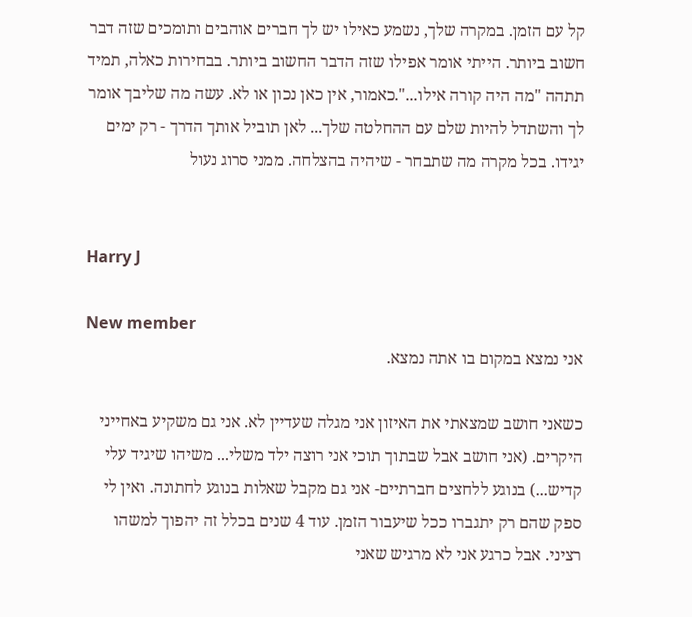קל עם הזמן. במקרה שלך, נשמע כאילו יש לך חברים אוהבים ותומכים שזה דבר חשוב ביותר. הייתי אומר אפילו שזה הדבר החשוב ביותר. בבחירות כאלה, תמיד תתהה "מה היה קורה אילו...".כאמור, אין כאן נכון או לא. עשה מה שליבך אומר לך והשתדל להיות שלם עם ההחלטה שלך... לאן תוביל אותך הדרך - רק ימים יגידו. בכל מקרה מה שתבחר - שיהיה בהצלחה. ממני סרוג נעול


Harry J

New member
אני נמצא במקום בו אתה נמצא.

כשאני חושב שמצאתי את האיזון אני מגלה שעדיין לא. אני גם משקיע באחייני היקרים. (אני חושב אבל שבתוך תוכי אני רוצה ילד משלי... משיהו שיגיד עלי קדיש...) בנוגע ללחצים חברתיים- אני גם מקבל שאלות בנוגע לחתונה. ואין לי ספק שהם רק יתגברו ככל שיעבור הזמן. עוד 4 שנים בכלל זה יהפוך למשהו רציני. אבל כרגע אני לא מרגיש שאני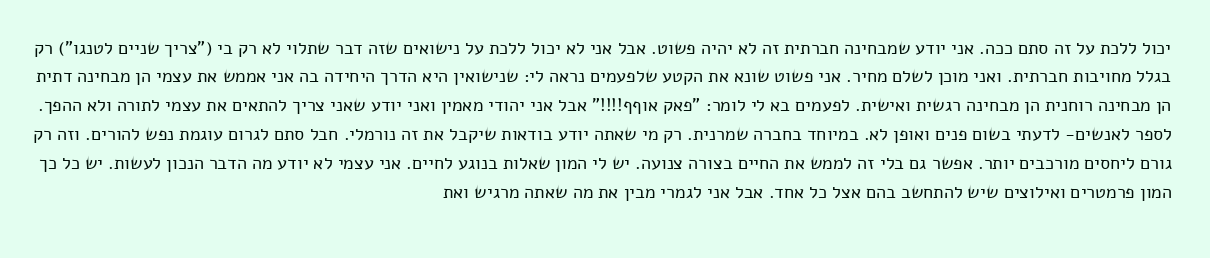יכול ללכת על זה סתם ככה. אני יודע שמבחינה חברתית זה לא יהיה פשוט. אבל אני לא יכול ללכת על נישואים שזה דבר שתלוי לא רק בי ("צריך שניים לטנגו") רק בגלל מחויבות חברתית. ואני מוכן לשלם מחיר. אני פשוט שונא את הקטע שלפעמים נראה לי: שנישואין היא הדרך היחידה בה אני אממש את עצמי הן מבחינה דתית הן מבחינה רוחנית הן מבחינה רגשית ואישית. לפעמים בא לי לומר: "פאק אוףף!!!!" אבל אני יהודי מאמין ואני יודע שאני צריך להתאים את עצמי לתורה ולא ההפך. לספר לאנשים- לדעתי בשום פנים ואופן לא. במיוחד בחברה שמרנית. רק מי שאתה יודע בודאות שיקבל את זה נורמלי. חבל סתם לגרום עוגמת נפש להורים. וזה רק גורם ליחסים מורכבים יותר. אפשר גם בלי זה לממש את החיים בצורה צנועה. יש לי המון שאלות בנוגע לחיים. אני עצמי לא יודע מה הדבר הנכון לעשות. יש כל כך המון פרמטרים ואילוצים שיש להתחשב בהם אצל כל אחד. אבל אני לגמרי מבין את מה שאתה מרגיש ואת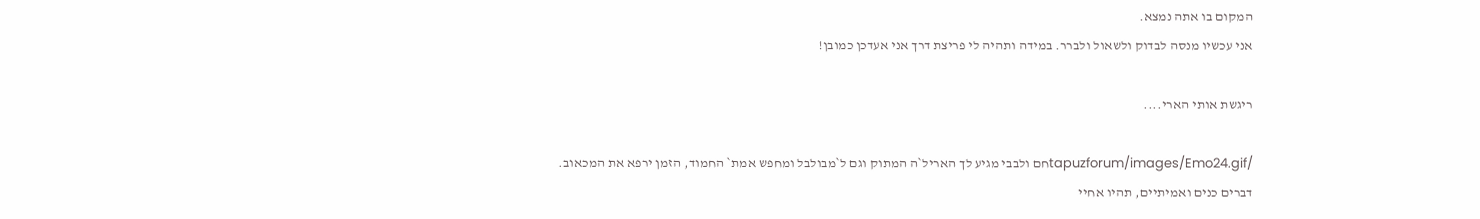המקום בו אתה נמצא.
אני עכשיו מנסה לבדוק ולשאול ולברר. במידה ותהיה לי פריצת דרך אני אעדכן כמובן!

ריגשת אותי הארי....

/tapuzforum/images/Emo24.gifחם ולבבי מגיע לך האריל`ה המתוק וגם ל`מבולבל ומחפש אמת` החמוד, הזמן ירפא את המכאוב. דברים כנים ואמיתיים, תהיו אחיי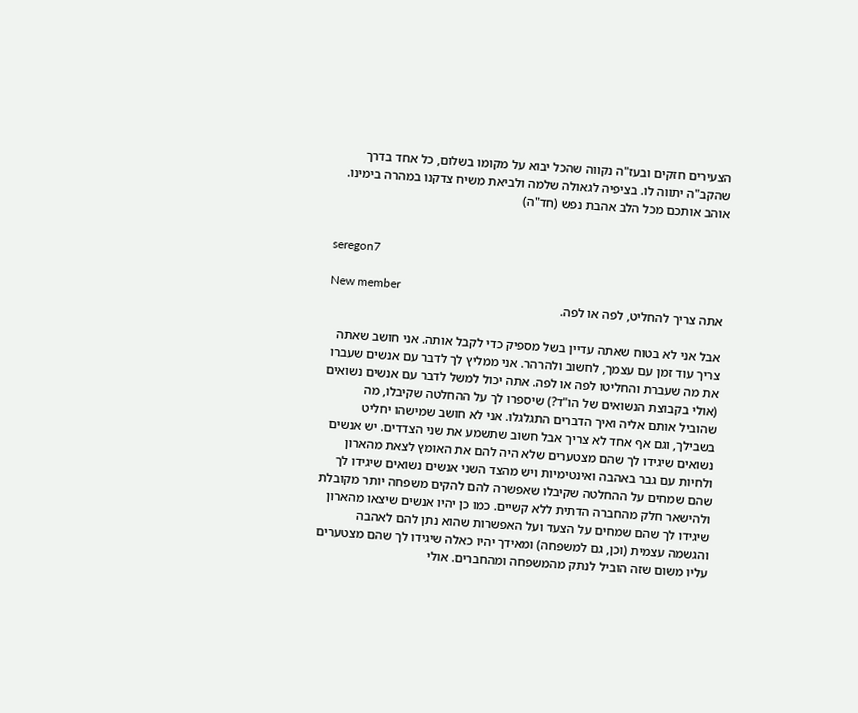הצעירים חזקים ובעז"ה נקווה שהכל יבוא על מקומו בשלום, כל אחד בדרך שהקב"ה יתווה לו. בציפיה לגאולה שלמה ולביאת משיח צדקנו במהרה בימינו. אוהב אותכם מכל הלב אהבת נפש (חד"ה)


seregon7

New member
אתה צריך להחליט, לפה או לפה.

אבל אני לא בטוח שאתה עדיין בשל מספיק כדי לקבל אותה. אני חושב שאתה צריך עוד זמן עם עצמך, לחשוב ולהרהר. אני ממליץ לך לדבר עם אנשים שעברו את מה שעברת והחליטו לפה או לפה. אתה יכול למשל לדבר עם אנשים נשואים (אולי בקבוצת הנשואים של הו"ד?) שיספרו לך על ההחלטה שקיבלו, מה שהוביל אותם אליה ואיך הדברים התגלגלו. אני לא חושב שמישהו יחליט בשבילך, וגם אף אחד לא צריך אבל חשוב שתשמע את שני הצדדים. יש אנשים נשואים שיגידו לך שהם מצטערים שלא היה להם את האומץ לצאת מהארון ולחיות עם גבר באהבה ואינטימיות ויש מהצד השני אנשים נשואים שיגידו לך שהם שמחים על ההחלטה שקיבלו שאפשרה להם להקים משפחה יותר מקובלת ולהישאר חלק מהחברה הדתית ללא קשיים. כמו כן יהיו אנשים שיצאו מהארון שיגידו לך שהם שמחים על הצעד ועל האפשרות שהוא נתן להם לאהבה והגשמה עצמית (וכן, גם למשפחה) ומאידך יהיו כאלה שיגידו לך שהם מצטערים עליו משום שזה הוביל לנתק מהמשפחה ומהחברים. אולי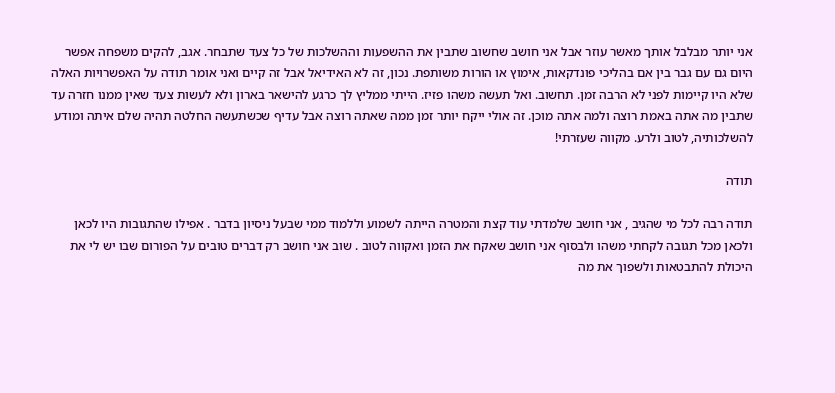אני יותר מבלבל אותך מאשר עוזר אבל אני חושב שחשוב שתבין את ההשפעות וההשלכות של כל צעד שתבחר. אגב, להקים משפחה אפשר היום גם עם גבר בין אם בהליכי פונדקאות, אימוץ או הורות משותפת. נכון, זה לא האידיאל אבל זה קיים ואני אומר תודה על האפשרויות האלה שלא היו קיימות לפני לא הרבה זמן. תחשוב. ואל תעשה משהו פזיז. הייתי ממליץ לך כרגע להישאר בארון ולא לעשות צעד שאין ממנו חזרה עד שתבין מה אתה באמת רוצה ולמה אתה מוכן. זה אולי ייקח יותר זמן ממה שאתה רוצה אבל עדיף שכשתעשה החלטה תהיה שלם איתה ומודע להשלכותיה, לטוב ולרע. מקווה שעזרתי!

תודה

תודה רבה לכל מי שהגיב , אני חושב שלמדתי עוד קצת והמטרה הייתה לשמוע וללמוד ממי שבעל ניסיון בדבר . אפילו שהתגובות היו לכאן ולכאן מכל תגובה לקחתי משהו ולבסוף אני חושב שאקח את הזמן ואקווה לטוב . שוב אני חושב רק דברים טובים על הפורום שבו יש לי את היכולת להתבטאות ולשפוך את מה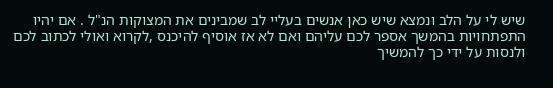שיש לי על הלב ונמצא שיש כאן אנשים בעליי לב שמבינים את המצוקות הנ"ל . אם יהיו התפתחויות בהמשך אספר לכם עליהם ואם לא אז אוסיף להיכנס ,לקרוא ואולי לכתוב לכם ולנסות על ידי כך להמשיך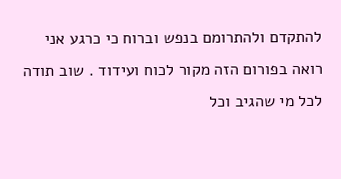להתקדם ולהתרומם בנפש וברוח כי כרגע אני רואה בפורום הזה מקור לכוח ועידוד . שוב תודה לכל מי שהגיב וכל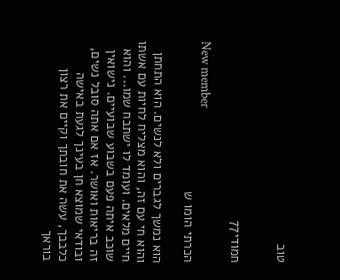טוב


חמודי77

New member
הכרתי הומו ש

הוא נמשך לגברים ולא לנשים. הוא התחתן והוא חי עם זה, והוא מצליח לחיות עם אשתו חיים מלאים. ועומד לו ישתבח שמו... והוא שוכב איתה פעם בשבוע שבועיים. נישואין זה בריאות ואושר. אז אם אתה סובל נשים, ובודאי שמוצא חן בעינך לגעת באישה כלבבך, עשה את חובתך וקיים את רצון בוראך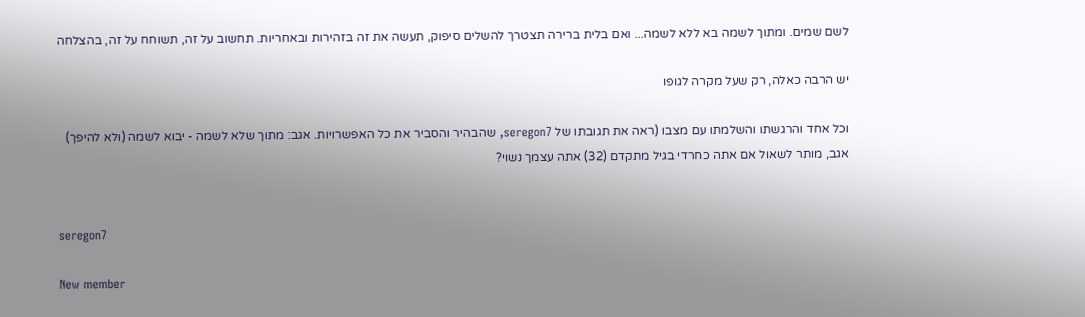לשם שמים. ומתוך לשמה בא ללא לשמה... ואם בלית ברירה תצטרך להשלים סיפוק, תעשה את זה בזהירות ובאחריות. תחשוב על זה, תשוחח על זה, בהצלחה

יש הרבה כאלה, רק שעל מקרה לגופו

וכל אחד והרגשתו והשלמתו עם מצבו (ראה את תגובתו של seregon7, שהבהיר והסביר את כל האפשרויות. אגב: מתוך שלא לשמה - יבוא לשמה (ולא להיפך) אגב, מותר לשאול אם אתה כחרדי בגיל מתקדם (32) אתה עצמך נשוי?


seregon7

New member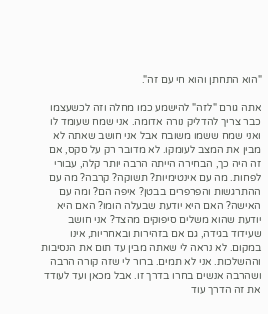"הוא התחתן והוא חי עם זה".

אתה גורם "לזה" להישמע כמו מחלה וזה לכשעצמו כבר צריך להדליק נורה אדומה. אני שמח שעומד לו ואני שמח ששמו משובח אבל אני חושב שאתה לא מבין את המצב לעומקו. לא מדובר רק על סקס, אם זה היה כך, הבחירה הייתה הרבה יותר קלה, עבורי לפחות. מה עם אינטימיות? תשוקה? קרבה? מה עם ההתרגשות והפרפרים בבטן? איפה הם? ומה עם האישה? האם היא יודעת שבעלה הומו? האם היא יודעת שהוא משלים סיפוקים מהצד? אני חושב שעידוד בגידה, גם אם בזהירות ובאחריות, אינו במקום. לא נראה לי שאתה מבין עד תום את הנסיבות וההשלכות. אני לא תמים. ברור לי שזה קורה הרבה ושהרבה אנשים בחרו בדרך זו. אבל מכאן ועד לעודד את זה הדרך עוד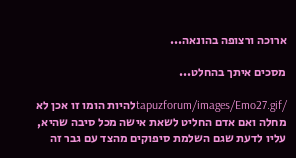ארוכה ורצופה בהונאה...

מסכים איתך בהחלט...

/tapuzforum/images/Emo27.gifלהיות הומו זו אכן לא מחלה ואם אדם החליט לשאת אישה מכל סיבה שהיא, עליו לדעת שגם השלמת סיפוקים מהצד עם גבר זה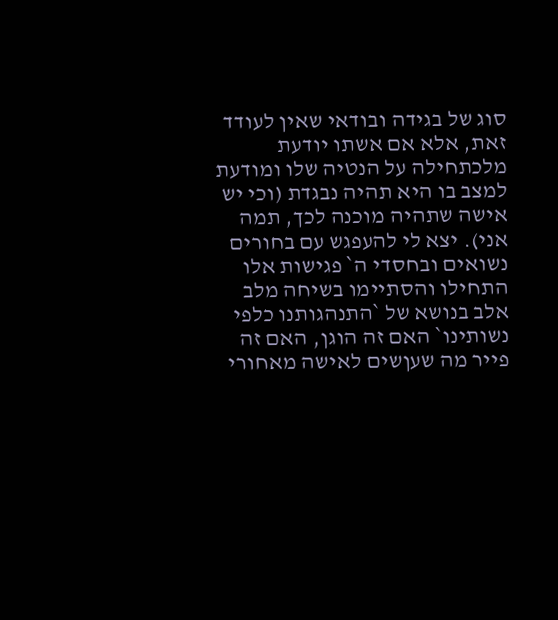סוג של בגידה ובודאי שאין לעודד זאת, אלא אם אשתו יודעת מלכתחילה על הנטיה שלו ומודעת למצב בו היא תהיה נבגדת (וכי יש אישה שתהיה מוכנה לכך, תמה אני). יצא לי להעפגש עם בחורים נשואים ובחסדי ה` פגישות אלו התחילו והסתיימו בשיחה מלב אלב בנושא של `התנהגותנו כלפי נשותינו` האם זה הוגן, האם זה פייר מה שעןשים לאישה מאחורי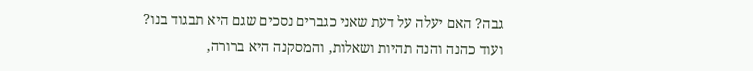גבה? האם יעלה על דעת שאני כגברים נסכים שגם היא תבגוד בנו? ועוד כהנה והנה תהיות ושאלות, והמסקנה היא ברורה,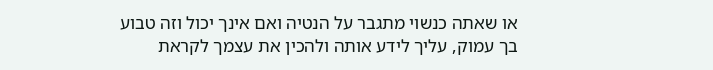או שאתה כנשוי מתגבר על הנטיה ואם אינך יכול וזה טבוע בך עמוק, עליך לידע אותה ולהכין את עצמך לקראת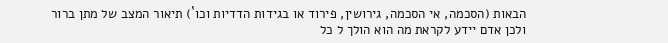הבאות (הסכמה, אי הסכמה, גירושין, פירוד או בגידות הדדיות וכו`) תיאור המצב של מתן ברור ולכן אדם יידע לקראת מה הוא הולך ל כל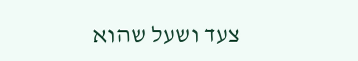צעד ושעל שהוא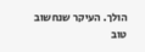הולך. העיקר שנחשוב טוב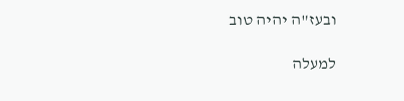ובעז"ה יהיה טוב

למעלה